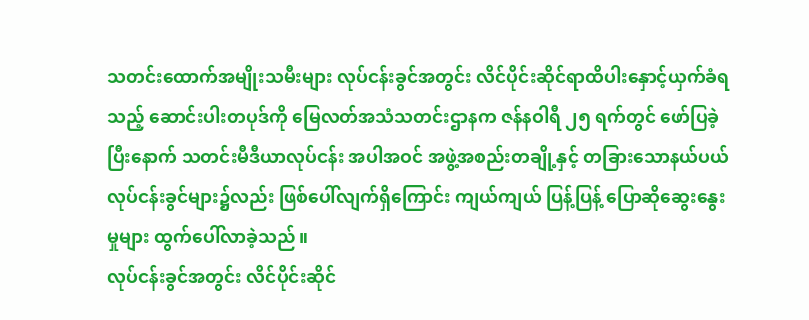သတင်းထောက်အမျိုးသမီးများ လုပ်ငန်းခွင်အတွင်း လိင်ပိုင်းဆိုင်ရာထိပါးနှောင့်ယှက်ခံရသည့် ဆောင်းပါးတပုဒ်ကို မြေလတ်အသံသတင်းဌာနက ဇန်နဝါရီ ၂၅ ရက်တွင် ဖော်ပြခဲ့ပြီးနောက် သတင်းမီဒီယာလုပ်ငန်း အပါအဝင် အဖွဲ့အစည်းတချို့နှင့် တခြားသောနယ်ပယ် လုပ်ငန်းခွင်များ၌လည်း ဖြစ်ပေါ်လျက်ရှိကြောင်း ကျယ်ကျယ် ပြန့်ပြန့် ပြောဆိုဆွေးနွေးမှုများ ထွက်ပေါ်လာခဲ့သည်။
လုပ်ငန်းခွင်အတွင်း လိင်ပိုင်းဆိုင်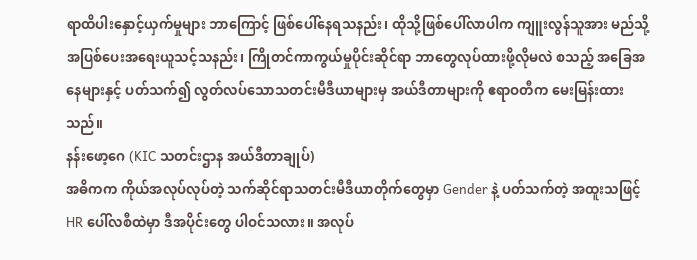ရာထိပါးနှောင့်ယှက်မှုများ ဘာကြောင့် ဖြစ်ပေါ်နေရသနည်း၊ ထိုသို့ဖြစ်ပေါ်လာပါက ကျူးလွန်သူအား မည်သို့အပြစ်ပေးအရေးယူသင့်သနည်း၊ ကြိုတင်ကာကွယ်မှုပိုင်းဆိုင်ရာ ဘာတွေလုပ်ထားဖို့လိုမလဲ စသည့် အခြေအနေများနှင့် ပတ်သက်၍ လွတ်လပ်သောသတင်းမီဒီယာများမှ အယ်ဒီတာများကို ဧရာဝတီက မေးမြန်းထားသည်။
နန်းဖော့ဂေ (KIC သတင်းဌာန အယ်ဒီတာချုပ်)
အဓိကက ကိုယ်အလုပ်လုပ်တဲ့ သက်ဆိုင်ရာသတင်းမီဒီယာတိုက်တွေမှာ Gender နဲ့ ပတ်သက်တဲ့ အထူးသဖြင့် HR ပေါ်လစီထဲမှာ ဒီအပိုင်းတွေ ပါဝင်သလား။ အလုပ်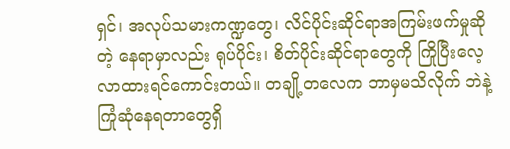ရှင်၊ အလုပ်သမားကဏ္ဍတွေ၊ လိင်ပိုင်းဆိုင်ရာအကြမ်းဖက်မှုဆိုတဲ့ နေရာမှာလည်း ရုပ်ပိုင်း၊ စိတ်ပိုင်းဆိုင်ရာတွေကို ကြိုပြီးလေ့လာထားရင်ကောင်းတယ်။ တချို့တလေက ဘာမှမသိလိုက် ဘဲနဲ့ ကြုံဆုံနေရတာတွေရှိ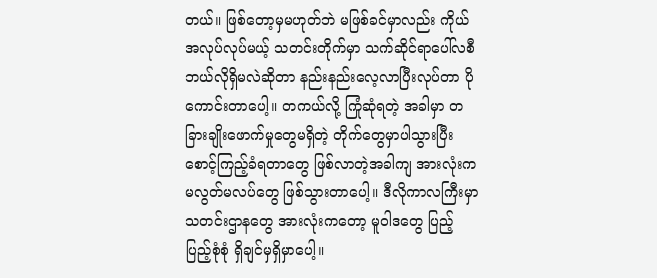တယ်။ ဖြစ်တော့မှမဟုတ်ဘဲ မဖြစ်ခင်မှာလည်း ကိုယ်အလုပ်လုပ်မယ့် သတင်းတိုက်မှာ သက်ဆိုင်ရာပေါ်လစီ ဘယ်လိုရှိမလဲဆိုတာ နည်းနည်းလေ့လာပြီးလုပ်တာ ပိုကောင်းတာပေါ့။ တကယ်လို့ ကြုံဆုံရတဲ့ အခါမှာ တခြားချိုးဖောက်မှုတွေမရှိတဲ့ တိုက်တွေမှာပါသွားပြီး စောင့်ကြည့်ခံရတာတွေ ဖြစ်လာတဲ့အခါကျ အားလုံးက မလွတ်မလပ်တွေ ဖြစ်သွားတာပေါ့။ ဒီလိုကာလကြီးမှာ သတင်းဌာနတွေ အားလုံးကတော့ မူဝါဒတွေ ပြည့်ပြည့်စုံစုံ ရှိချင်မှရှိမှာပေါ့။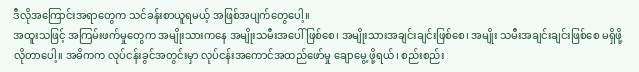ဒီလိုအကြောင်းအရာတွေက သင်ခန်းစာယူရမယ့် အဖြစ်အပျက်တွေပေါ့။
အထူးသဖြင့် အကြမ်းဖက်မှုတွေက အမျိုးသားကနေ အမျိုးသမီးအပေါ်ဖြစ်စေ၊ အမျိုးသားအချင်းချင်းဖြစ်စေ၊ အမျိုး သမီးအချင်းချင်းဖြစ်စေ မရှိဖို့လိုတာပေါ့။ အဓိကက လုပ်ငန်းခွင်အတွင်းမှာ လုပ်ငန်းအကောင်အထည်ဖော်မှု ချောမွေ့ ဖို့ရယ်၊ စည်းစည်း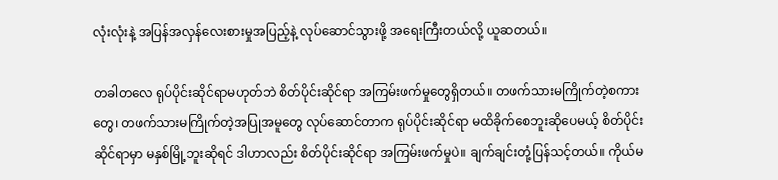လုံးလုံးနဲ့ အပြန်အလှန်လေးစားမှုအပြည့်နဲ့ လုပ်ဆောင်သွားဖို့ အရေးကြီးတယ်လို့ ယူဆတယ်။

တခါတလေ ရုပ်ပိုင်းဆိုင်ရာမဟုတ်ဘဲ စိတ်ပိုင်းဆိုင်ရာ အကြမ်းဖက်မှုတွေရှိတယ်။ တဖက်သားမကြိုက်တဲ့စကားတွေ၊ တဖက်သားမကြိုက်တဲ့အပြုအမူတွေ လုပ်ဆောင်တာက ရုပ်ပိုင်းဆိုင်ရာ မထိခိုက်စေဘူးဆိုပေမယ့် စိတ်ပိုင်းဆိုင်ရာမှာ မနှစ်မြို့ဘူးဆိုရင် ဒါဟာလည်း စိတ်ပိုင်းဆိုင်ရာ အကြမ်းဖက်မှုပဲ။ ချက်ချင်းတုံ့ပြန်သင့်တယ်။ ကိုယ်မ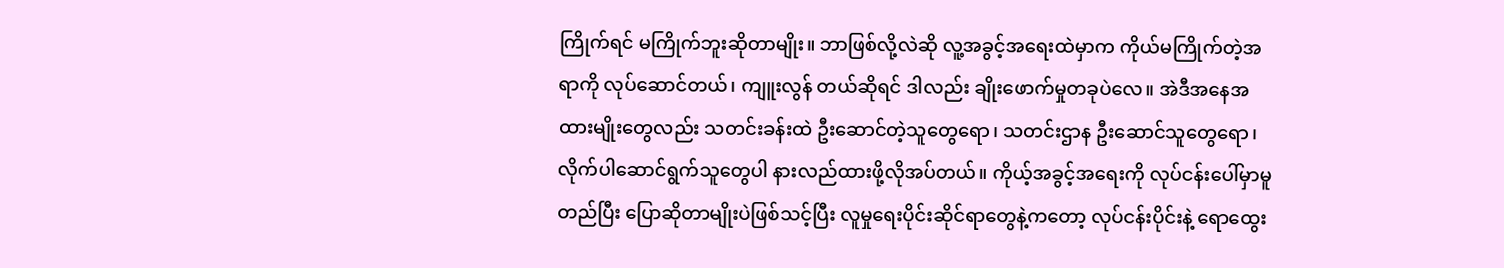ကြိုက်ရင် မကြိုက်ဘူးဆိုတာမျိုး။ ဘာဖြစ်လို့လဲဆို လူ့အခွင့်အရေးထဲမှာက ကိုယ်မကြိုက်တဲ့အရာကို လုပ်ဆောင်တယ်၊ ကျူးလွန် တယ်ဆိုရင် ဒါလည်း ချိုးဖောက်မှုတခုပဲလေ။ အဲဒီအနေအထားမျိုးတွေလည်း သတင်းခန်းထဲ ဦးဆောင်တဲ့သူတွေရော၊ သတင်းဌာန ဦးဆောင်သူတွေရော၊ လိုက်ပါဆောင်ရွက်သူတွေပါ နားလည်ထားဖို့လိုအပ်တယ်။ ကိုယ့်အခွင့်အရေးကို လုပ်ငန်းပေါ်မှာမူတည်ပြီး ပြောဆိုတာမျိုးပဲဖြစ်သင့်ပြီး လူမှုရေးပိုင်းဆိုင်ရာတွေနဲ့ကတော့ လုပ်ငန်းပိုင်းနဲ့ ရောထွေး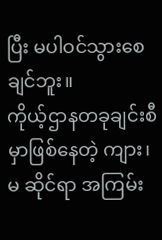ပြီး မပါဝင်သွားစေချင်ဘူး။
ကိုယ့်ဌာနတခုချင်းစီမှာဖြစ်နေတဲ့ ကျား၊ မ ဆိုင်ရာ အကြမ်း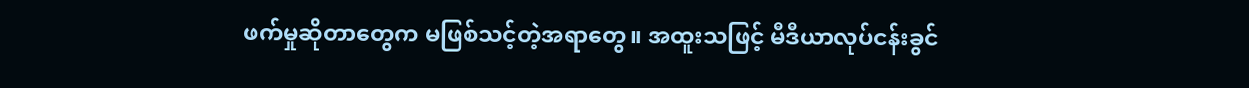ဖက်မှုဆိုတာတွေက မဖြစ်သင့်တဲ့အရာတွေ။ အထူးသဖြင့် မီဒီယာလုပ်ငန်းခွင်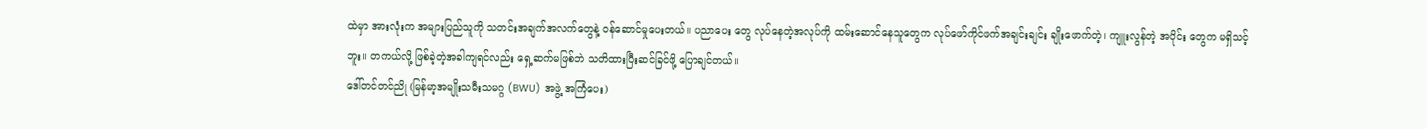ထဲမှာ အားလုံးက အများပြည်သူကို သတင်းအချက်အလက်တွေနဲ့ ဝန်ဆောင်မှုပေးတယ်။ ပညာပေး တွေ လုပ်နေတဲ့အလုပ်ကို ထမ်းဆောင်နေသူတွေက လုပ်ဖော်ကိုင်ဖက်အချင်းချင်း ချိုးဖောက်တဲ့၊ ကျူးလွန်တဲ့ အပိုင်း တွေက မရှိသင့်ဘူး။ တကယ်လို့ ဖြစ်ခဲ့တဲ့အခါကျရင်လည်း ရှေ့ဆက်မဖြစ်ဘဲ သတိထားပြီးဆင်ခြင်ဖို့ ပြောချင်တယ်။
ဒေါ်တင်တင်ညို (မြန်မာ့အမျိုးသမီးသမဂ္ဂ (BWU) အဖွဲ့ အကြံပေး)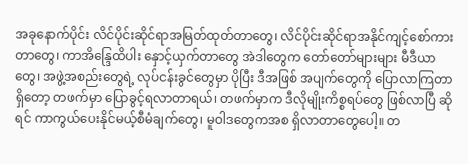အခုနောက်ပိုင်း လိင်ပိုင်းဆိုင်ရာအမြတ်ထုတ်တာတွေ၊ လိင်ပိုင်းဆိုင်ရာအနိုင်ကျင့်စော်ကားတာတွေ၊ ကာအိန္ဒြေထိပါး နှောင့်ယှက်တာတွေ အဲဒါတွေက တော်တော်များများ မီဒီယာတွေ၊ အဖွဲ့အစည်းတွေရဲ့ လုပ်ငန်းခွင်တွေမှာ ပိုပြီး ဒီအဖြစ် အပျက်တွေကို ပြောလာကြတာရှိတော့ တဖက်မှာ ပြောခွင့်ရလာတာရယ်၊ တဖက်မှာက ဒီလိုမျိုးကိစ္စရပ်တွေ ဖြစ်လာပြီ ဆိုရင် ကာကွယ်ပေးနိုင်မယ့်စီမံချက်တွေ၊ မူဝါဒတွေကအစ ရှိလာတာတွေပေါ့။ တ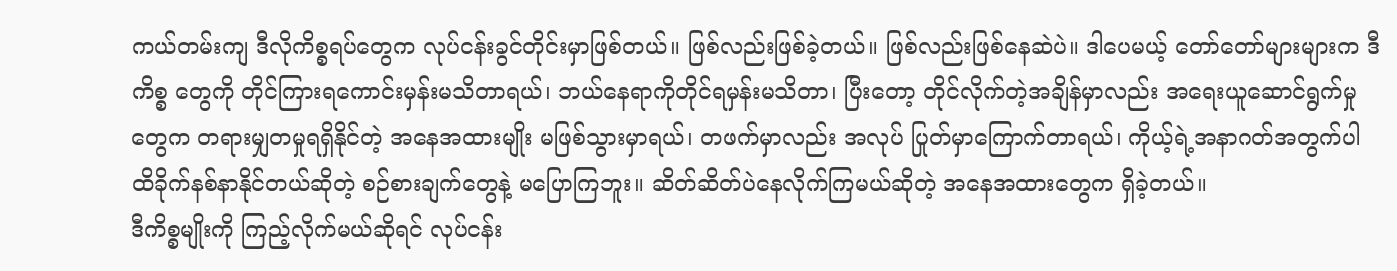ကယ်တမ်းကျ ဒီလိုကိစ္စရပ်တွေက လုပ်ငန်းခွင်တိုင်းမှာဖြစ်တယ်။ ဖြစ်လည်းဖြစ်ခဲ့တယ်။ ဖြစ်လည်းဖြစ်နေဆဲပဲ။ ဒါပေမယ့် တော်တော်များများက ဒီကိစ္စ တွေကို တိုင်ကြားရကောင်းမှန်းမသိတာရယ်၊ ဘယ်နေရာကိုတိုင်ရမှန်းမသိတာ၊ ပြီးတော့ တိုင်လိုက်တဲ့အချိန်မှာလည်း အရေးယူဆောင်ရွက်မှုတွေက တရားမျှတမှုရရှိနိုင်တဲ့ အနေအထားမျိုး မဖြစ်သွားမှာရယ်၊ တဖက်မှာလည်း အလုပ် ပြုတ်မှာကြောက်တာရယ်၊ ကိုယ့်ရဲ့အနာဂတ်အတွက်ပါ ထိခိုက်နစ်နာနိုင်တယ်ဆိုတဲ့ စဉ်စားချက်တွေနဲ့ မပြောကြဘူး။ ဆိတ်ဆိတ်ပဲနေလိုက်ကြမယ်ဆိုတဲ့ အနေအထားတွေက ရှိခဲ့တယ်။
ဒီကိစ္စမျိုးကို ကြည့်လိုက်မယ်ဆိုရင် လုပ်ငန်း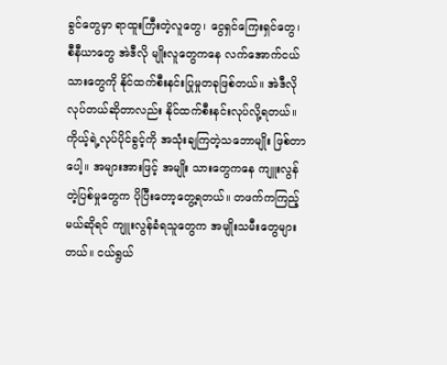ခွင်တွေမှာ ရာထူးကြီးတဲ့လူတွေ၊ ငွေရှင်ကြေးရှင်တွေ၊ စီနီယာတွေ အဲဒီလို မျိုးလူတွေကနေ လက်အောက်ငယ်သားတွေကို နိုင်ထက်စီးနင်းပြုမှုတခုဖြစ်တယ်။ အဲဒီလိုလုပ်တယ်ဆိုတာလည်း နိုင်ထက်စီးနင်းလုပ်လို့ရတယ်။ ကိုယ့်ရဲ့လုပ်ပိုင်ခွင့်ကို အသုံးချကြတဲ့သဘောမျိုး ဖြစ်တာပေါ့။ အများအားဖြင့် အမျိုး သားတွေကနေ ကျူးလွန်တဲ့ပြစ်မှုတွေက ပိုပြီးတော့တွေ့ရတယ်။ တဖက်ကကြည့်မယ်ဆိုရင် ကျူးလွန်ခံရသူတွေက အမျိုးသမီးတွေများတယ်။ ငယ်ရွယ်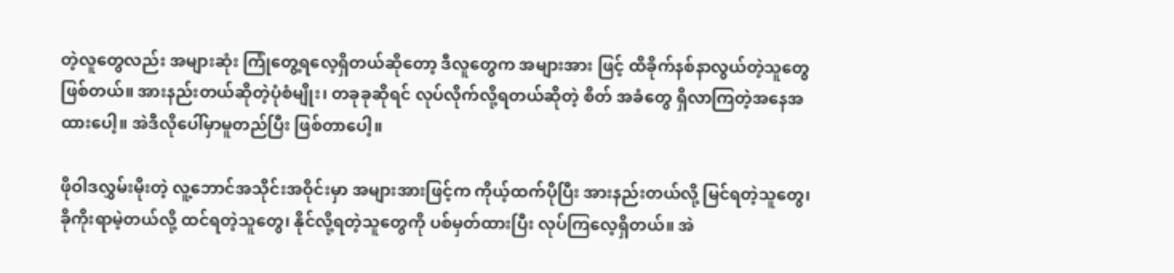တဲ့လူတွေလည်း အများဆုံး ကြုံတွေ့ရလေ့ရှိတယ်ဆိုတော့ ဒီလူတွေက အများအား ဖြင့် ထိခိုက်နစ်နာလွယ်တဲ့သူတွေဖြစ်တယ်။ အားနည်းတယ်ဆိုတဲ့ပုံစံမျိုး၊ တခုခုဆိုရင် လုပ်လိုက်လို့ရတယ်ဆိုတဲ့ စိတ် အခံတွေ ရှိလာကြတဲ့အနေအထားပေါ့။ အဲဒီလိုပေါ်မှာမူတည်ပြီး ဖြစ်တာပေါ့။

ဖိုဝါဒလွှမ်းမိုးတဲ့ လူ့ဘောင်အသိုင်းအဝိုင်းမှာ အများအားဖြင့်က ကိုယ့်ထက်ပိုပြီး အားနည်းတယ်လို့ မြင်ရတဲ့သူတွေ၊ ခိုကိုးရာမဲ့တယ်လို့ ထင်ရတဲ့သူတွေ၊ နိုင်လို့ရတဲ့သူတွေကို ပစ်မှတ်ထားပြီး လုပ်ကြလေ့ရှိတယ်။ အဲ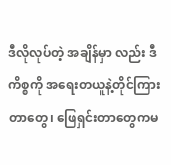ဒီလိုလုပ်တဲ့ အချိန်မှာ လည်း ဒီကိစ္စကို အရေးတယူနဲ့တိုင်ကြားတာတွေ၊ ဖြေရှင်းတာတွေကမ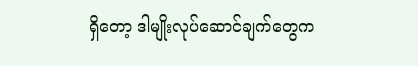ရှိတော့ ဒါမျိုးလုပ်ဆောင်ချက်တွေက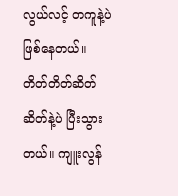လွယ်လင့် တကူနဲ့ပဲ ဖြစ်နေတယ်။ တိတ်တိတ်ဆိတ်ဆိတ်နဲ့ပဲ ပြီးသွားတယ်။ ကျူးလွန်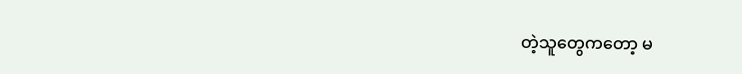တဲ့သူတွေကတော့ မ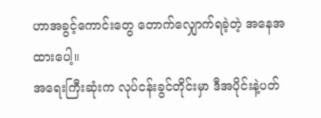ဟာအခွင့်ကောင်းတွေ တောက်လျှောက်ရခဲ့တဲ့ အနေအထားပေါ့။
အရေးကြီးဆုံးက လုပ်ငန်းခွင်တိုင်းမှာ ဒီအပိုင်းနဲ့ပတ်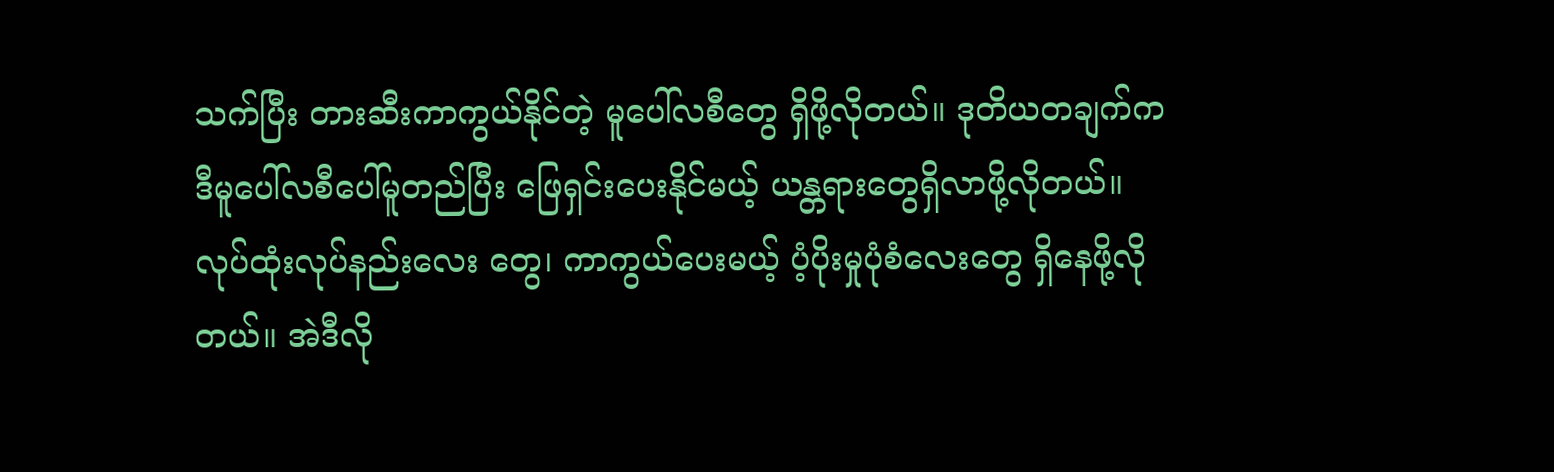သက်ပြီး တားဆီးကာကွယ်နိုင်တဲ့ မူပေါ်လစီတွေ ရှိဖို့လိုတယ်။ ဒုတိယတချက်က ဒီမူပေါ်လစီပေါ်မူတည်ပြီး ဖြေရှင်းပေးနိုင်မယ့် ယန္တရားတွေရှိလာဖို့လိုတယ်။ လုပ်ထုံးလုပ်နည်းလေး တွေ၊ ကာကွယ်ပေးမယ့် ပံ့ပိုးမှုပုံစံလေးတွေ ရှိနေဖို့လိုတယ်။ အဲဒီလို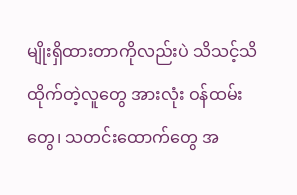မျိုးရှိထားတာကိုလည်းပဲ သိသင့်သိထိုက်တဲ့လူတွေ အားလုံး ဝန်ထမ်းတွေ၊ သတင်းထောက်တွေ အ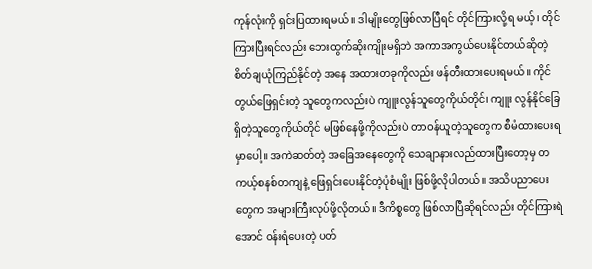ကုန်လုံးကို ရှင်းပြထားရမယ်။ ဒါမျိုးတွေဖြစ်လာပြီရင် တိုင်ကြားလို့ရ မယ့်၊ တိုင်ကြားပြီးရင်လည်း ဘေးထွက်ဆိုးကျိုးမရှိဘဲ အကာအကွယ်ပေးနိုင်တယ်ဆိုတဲ့ စိတ်ချယုံကြည်နိုင်တဲ့ အနေ အထားတခုကိုလည်း ဖန်တီးထားပေးရမယ်။ ကိုင်တွယ်ဖြေရှင်းတဲ့ သူတွေကလည်းပဲ ကျူးလွန်သူတွေကိုယ်တိုင်၊ ကျူး လွန်နိုင်ခြေရှိတဲ့သူတွေကိုယ်တိုင် မဖြစ်နေဖို့ကိုလည်းပဲ တာဝန်ယူတဲ့သူတွေက စီမံထားပေးရမှာပေါ့။ အကဲဆတ်တဲ့ အခြေအနေတွေကို သေချာနားလည်ထားပြီးတော့မှ တကယ့်စနစ်တကျနဲ့ ဖြေရှင်းပေးနိုင်တဲ့ပုံစံမျိုး ဖြစ်ဖို့လိုပါတယ်။ အသိပညာပေးတွေက အများကြီးလုပ်ဖို့လိုတယ်။ ဒီကိစ္စတွေ ဖြစ်လာပြီဆိုရင်လည်း တိုင်ကြားရဲအောင် ဝန်းရံပေးတဲ့ ပတ်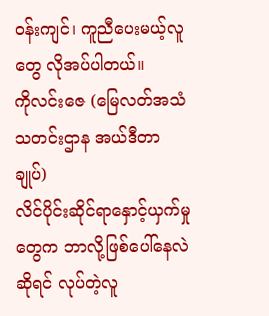ဝန်းကျင်၊ ကူညီပေးမယ့်လူတွေ လိုအပ်ပါတယ်။
ကိုလင်းဇေ (မြေလတ်အသံသတင်းဌာန အယ်ဒီတာချုပ်)
လိင်ပိုင်းဆိုင်ရာနှောင့်ယှက်မှုတွေက ဘာလို့ဖြစ်ပေါ်နေလဲဆိုရင် လုပ်တဲ့လူ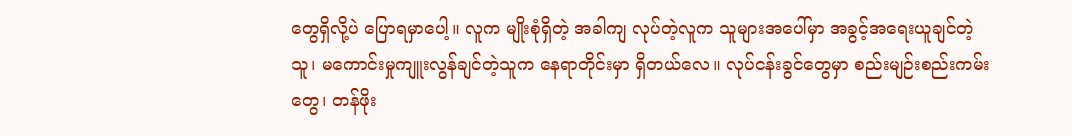တွေရှိလို့ပဲ ပြောရမှာပေါ့။ လူက မျိုးစုံရှိတဲ့ အခါကျ လုပ်တဲ့လူက သူများအပေါ်မှာ အခွင့်အရေးယူချင်တဲ့သူ၊ မကောင်းမှုကျူးလွန်ချင်တဲ့သူက နေရာတိုင်းမှာ ရှိတယ်လေ။ လုပ်ငန်းခွင်တွေမှာ စည်းမျဉ်းစည်းကမ်းတွေ၊ တန်ဖိုး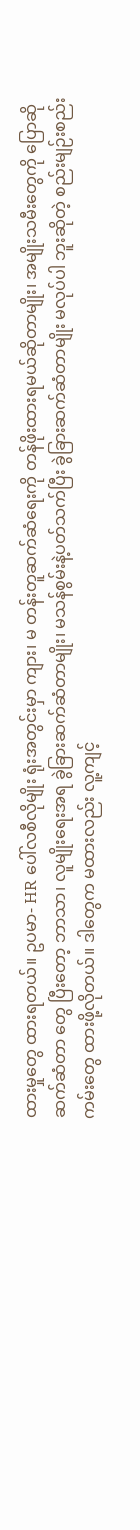ထားမှုတွေ ထားရတယ်။ ဥပမာ- HR ပေါ်လစီလိုမျိုး ရုံးအတွင်းမှာ ကျား၊ မ တန်းတူဆက်ဆံရေးကို တန်ဖိုးထားရမယ်ဆိုတာမျိုး၊ အမျိုးသမီးတွေကို ပြောဆိုဆက်ဆံတာ တွေ ပြီးတော့ ဘာသာ၊ လူမျိုးရေးအရ ခွဲခြားဆက်ဆံတာမျိုး၊ မသန်စွမ်းနဲ့ပတ်သက်ပြီး ခွဲခြားဆက်ဆံတာမျိုး မလုပ်ပါ ဘူးဆိုတဲ့ စည်းမျဉ်းစည်းကမ်းတွေ ထားဖို့လိုတယ်။ ဒါတွေက မထားလည်း လူ့ကျင့်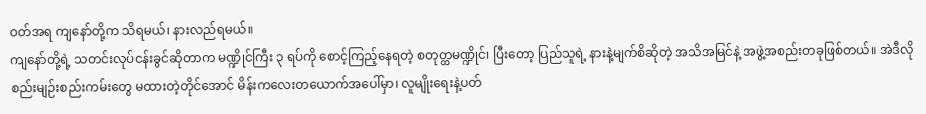ဝတ်အရ ကျနော်တို့က သိရမယ်၊ နားလည်ရမယ်။
ကျနော်တို့ရဲ့ သတင်းလုပ်ငန်းခွင်ဆိုတာက မဏ္ဍိုင်ကြီး ၃ ရပ်ကို စောင့်ကြည့်နေရတဲ့ စတုတ္ထမဏ္ဍိုင်၊ ပြီးတော့ ပြည်သူရဲ့ နားနဲ့မျက်စိဆိုတဲ့ အသိအမြင်နဲ့ အဖွဲ့အစည်းတခုဖြစ်တယ်။ အဲဒီလို စည်းမျဉ်းစည်းကမ်းတွေ မထားတဲ့တိုင်အောင် မိန်းကလေးတယောက်အပေါ်မှာ၊ လူမျိုးရေးနဲ့ပတ်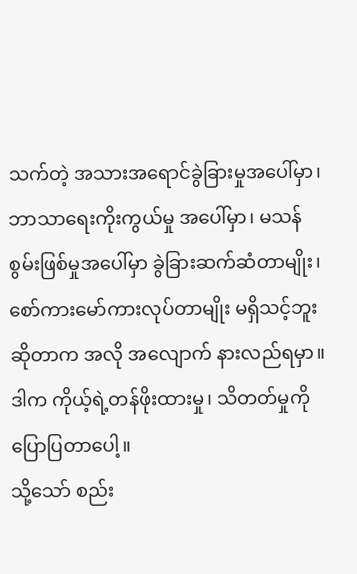သက်တဲ့ အသားအရောင်ခွဲခြားမှုအပေါ်မှာ၊ ဘာသာရေးကိုးကွယ်မှု အပေါ်မှာ၊ မသန်စွမ်းဖြစ်မှုအပေါ်မှာ ခွဲခြားဆက်ဆံတာမျိုး၊ စော်ကားမော်ကားလုပ်တာမျိုး မရှိသင့်ဘူးဆိုတာက အလို အလျောက် နားလည်ရမှာ။ ဒါက ကိုယ့်ရဲ့တန်ဖိုးထားမှု၊ သိတတ်မှုကို ပြောပြတာပေါ့။
သို့သော် စည်း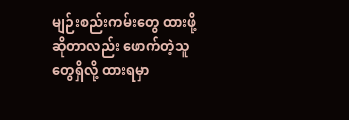မျဉ်းစည်းကမ်းတွေ ထားဖို့ဆိုတာလည်း ဖောက်တဲ့သူတွေရှိလို့ ထားရမှာ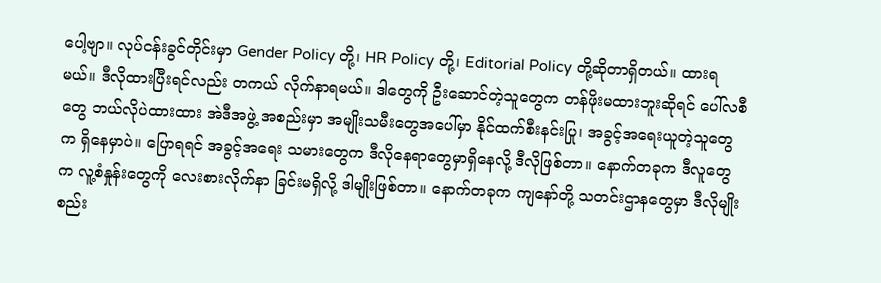ပေါ့ဗျာ။ လုပ်ငန်းခွင်တိုင်းမှာ Gender Policy တို့၊ HR Policy တို့၊ Editorial Policy တို့ဆိုတာရှိတယ်။ ထားရမယ်။ ဒီလိုထားပြီးရင်လည်း တကယ် လိုက်နာရမယ်။ ဒါတွေကို ဦးဆောင်တဲ့သူတွေက တန်ဖိုးမထားဘူးဆိုရင် ပေါ်လစီတွေ ဘယ်လိုပဲထားထား အဲဒီအဖွဲ့ အစည်းမှာ အမျိုးသမီးတွေအပေါ်မှာ နိုင်ထက်စီးနင်းပြု၊ အခွင့်အရေးယူတဲ့သူတွေက ရှိနေမှာပဲ။ ပြောရရင် အခွင့်အရေး သမားတွေက ဒီလိုနေရာတွေမှာရှိနေလို့ ဒီလိုဖြစ်တာ။ နောက်တခုက ဒီလူတွေက လူ့စံနှုန်းတွေကို လေးစားလိုက်နာ ခြင်းမရှိလို့ ဒါမျိုးဖြစ်တာ။ နောက်တခုက ကျနော်တို့ သတင်းဌာနတွေမှာ ဒီလိုမျိုး စည်း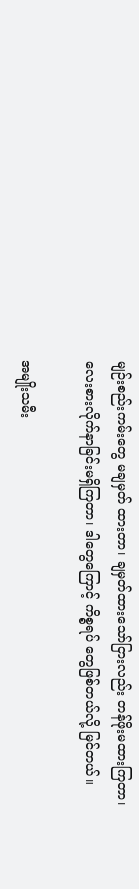မျဉ်းစည်းကမ်းတွေ မချမှတ် ထားတာ၊ ချမှတ်ထားသော်ငြားလည်း တန်ဖိုးမထားကြတာ၊ လေးစားလိုက်နာခြင်းမရှိကြတာ၊ ဒါတွေကြောင့် ကိစ္စရပ် တွေဖြစ်တယ်လို့ မြင်တယ်။

အမျိုးသမီး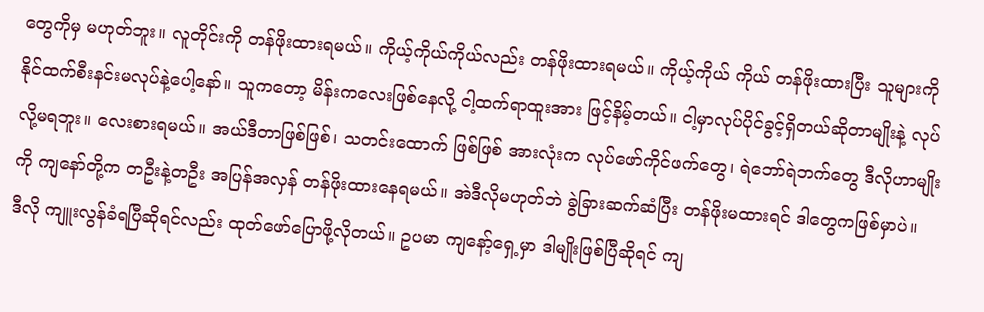တွေကိုမှ မဟုတ်ဘူး။ လူတိုင်းကို တန်ဖိုးထားရမယ်။ ကိုယ့်ကိုယ်ကိုယ်လည်း တန်ဖိုးထားရမယ်။ ကိုယ့်ကိုယ် ကိုယ် တန်ဖိုးထားပြီး သူများကို နိုင်ထက်စီးနင်းမလုပ်နဲ့ပေါ့နော်။ သူကတော့ မိန်းကလေးဖြစ်နေလို့ ငါ့ထက်ရာထူးအား ဖြင့်နိမ့်တယ်။ ငါ့မှာလုပ်ပိုင်ခွင့်ရှိတယ်ဆိုတာမျိုးနဲ့ လုပ်လို့မရဘူး။ လေးစားရမယ်။ အယ်ဒီတာဖြစ်ဖြစ်၊ သတင်းထောက် ဖြစ်ဖြစ် အားလုံးက လုပ်ဖော်ကိုင်ဖက်တွေ၊ ရဲဘော်ရဲဘက်တွေ ဒီလိုဟာမျိုးကို ကျနော်တို့က တဦးနဲ့တဦး အပြန်အလှန် တန်ဖိုးထားနေရမယ်။ အဲဒီလိုမဟုတ်ဘဲ ခွဲခြားဆက်ဆံပြီး တန်ဖိုးမထားရင် ဒါတွေကဖြစ်မှာပဲ။
ဒီလို ကျူးလွန်ခံရပြီဆိုရင်လည်း ထုတ်ဖော်ပြောဖို့လိုတယ်။ ဥပမာ ကျနော့်ရှေ့မှာ ဒါမျိုးဖြစ်ပြီဆိုရင် ကျ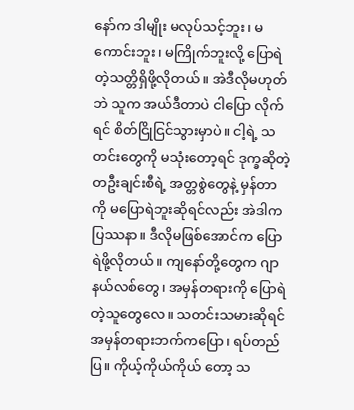နော်က ဒါမျိုး မလုပ်သင့်ဘူး၊ မကောင်းဘူး၊ မကြိုက်ဘူးလို့ ပြောရဲတဲ့သတ္တိရှိဖို့လိုတယ်။ အဲဒီလိုမဟုတ်ဘဲ သူက အယ်ဒီတာပဲ ငါပြော လိုက်ရင် စိတ်ငြိုငြင်သွားမှာပဲ။ ငါ့ရဲ့ သတင်းတွေကို မသုံးတော့ရင် ဒုက္ခဆိုတဲ့ တဦးချင်းစီရဲ့ အတ္တစွဲတွေနဲ့ မှန်တာကို မပြောရဲဘူးဆိုရင်လည်း အဲဒါကပြဿနာ။ ဒီလိုမဖြစ်အောင်က ပြောရဲဖို့လိုတယ်။ ကျနော်တို့တွေက ဂျာနယ်လစ်တွေ၊ အမှန်တရားကို ပြောရဲတဲ့သူတွေလေ။ သတင်းသမားဆိုရင် အမှန်တရားဘက်ကပြော၊ ရပ်တည်ပြ။ ကိုယ့်ကိုယ်ကိုယ် တော့ သ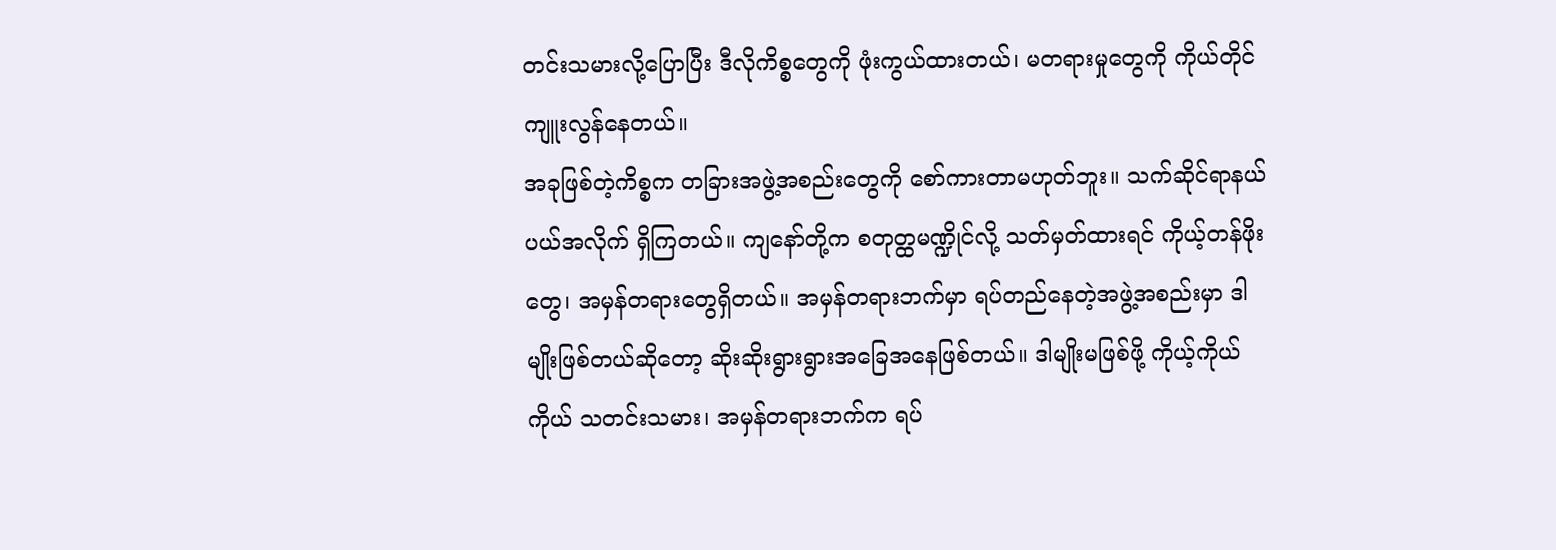တင်းသမားလို့ပြောပြီး ဒီလိုကိစ္စတွေကို ဖုံးကွယ်ထားတယ်၊ မတရားမှုတွေကို ကိုယ်တိုင်ကျူးလွန်နေတယ်။
အခုဖြစ်တဲ့ကိစ္စက တခြားအဖွဲ့အစည်းတွေကို စော်ကားတာမဟုတ်ဘူး။ သက်ဆိုင်ရာနယ်ပယ်အလိုက် ရှိကြတယ်။ ကျနော်တို့က စတုတ္ထမဏ္ဍိုင်လို့ သတ်မှတ်ထားရင် ကိုယ့်တန်ဖိုးတွေ၊ အမှန်တရားတွေရှိတယ်။ အမှန်တရားဘက်မှာ ရပ်တည်နေတဲ့အဖွဲ့အစည်းမှာ ဒါမျိုးဖြစ်တယ်ဆိုတော့ ဆိုးဆိုးရွားရွားအခြေအနေဖြစ်တယ်။ ဒါမျိုးမဖြစ်ဖို့ ကိုယ့်ကိုယ် ကိုယ် သတင်းသမား၊ အမှန်တရားဘက်က ရပ်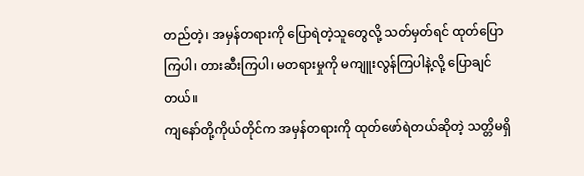တည်တဲ့၊ အမှန်တရားကို ပြောရဲတဲ့သူတွေလို့ သတ်မှတ်ရင် ထုတ်ပြော ကြပါ၊ တားဆီးကြပါ၊ မတရားမှုကို မကျူးလွန်ကြပါနဲ့လို့ ပြောချင်တယ်။
ကျနော်တို့ကိုယ်တိုင်က အမှန်တရားကို ထုတ်ဖော်ရဲတယ်ဆိုတဲ့ သတ္တိမရှိ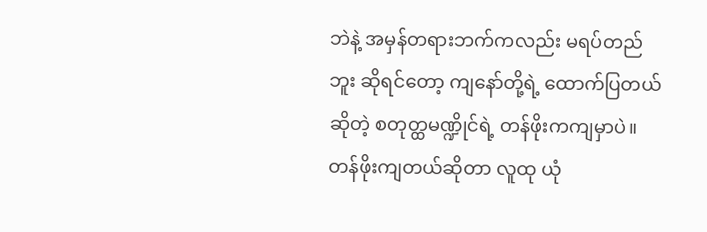ဘဲနဲ့ အမှန်တရားဘက်ကလည်း မရပ်တည်ဘူး ဆိုရင်တော့ ကျနော်တို့ရဲ့ ထောက်ပြတယ်ဆိုတဲ့ စတုတ္ထမဏ္ဍိုင်ရဲ့ တန်ဖိုးကကျမှာပဲ။ တန်ဖိုးကျတယ်ဆိုတာ လူထု ယုံ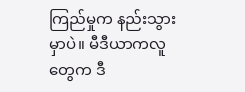ကြည်မှုက နည်းသွားမှာပဲ။ မီဒီယာကလူတွေက ဒီ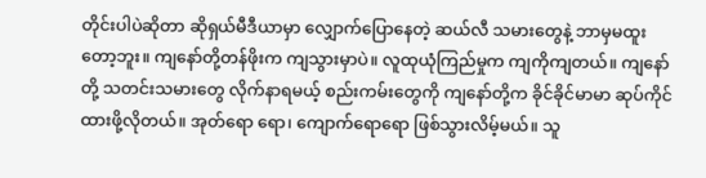တိုင်းပါပဲဆိုတာ ဆိုရှယ်မီဒီယာမှာ လျှောက်ပြောနေတဲ့ ဆယ်လီ သမားတွေနဲ့ ဘာမှမထူးတော့ဘူး။ ကျနော်တို့တန်ဖိုးက ကျသွားမှာပဲ။ လူထုယုံကြည်မှုက ကျကိုကျတယ်။ ကျနော်တို့ သတင်းသမားတွေ လိုက်နာရမယ့် စည်းကမ်းတွေကို ကျနော်တို့က ခိုင်ခိုင်မာမာ ဆုပ်ကိုင်ထားဖို့လိုတယ်။ အုတ်ရော ရော၊ ကျောက်ရောရော ဖြစ်သွားလိမ့်မယ်။ သူ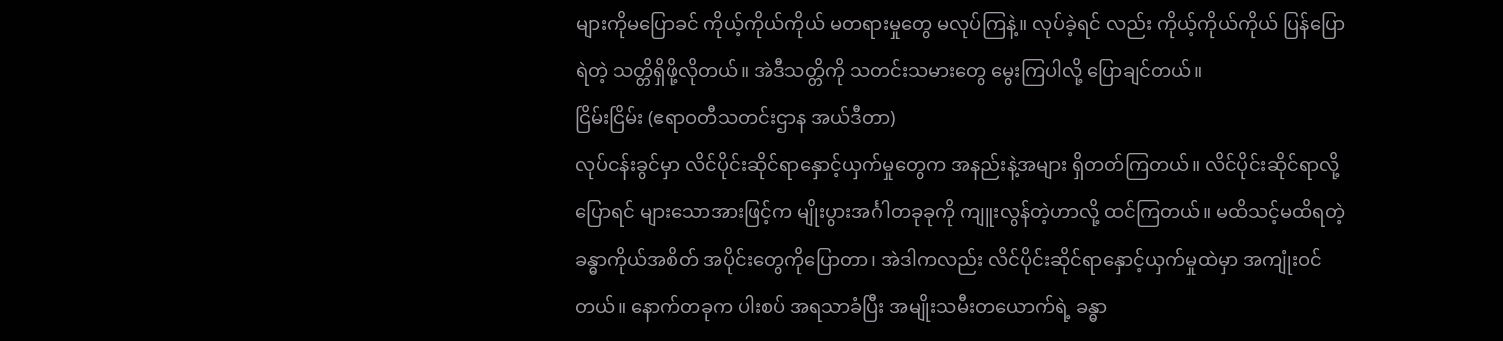များကိုမပြောခင် ကိုယ့်ကိုယ်ကိုယ် မတရားမှုတွေ မလုပ်ကြနဲ့။ လုပ်ခဲ့ရင် လည်း ကိုယ့်ကိုယ်ကိုယ် ပြန်ပြောရဲတဲ့ သတ္တိရှိဖို့လိုတယ်။ အဲဒီသတ္တိကို သတင်းသမားတွေ မွေးကြပါလို့ ပြောချင်တယ်။
ငြိမ်းငြိမ်း (ဧရာဝတီသတင်းဌာန အယ်ဒီတာ)
လုပ်ငန်းခွင်မှာ လိင်ပိုင်းဆိုင်ရာနှောင့်ယှက်မှုတွေက အနည်းနဲ့အများ ရှိတတ်ကြတယ်။ လိင်ပိုင်းဆိုင်ရာလို့ပြောရင် များသောအားဖြင့်က မျိုးပွားအင်္ဂါတခုခုကို ကျူးလွန်တဲ့ဟာလို့ ထင်ကြတယ်။ မထိသင့်မထိရတဲ့ ခန္ဓာကိုယ်အစိတ် အပိုင်းတွေကိုပြောတာ၊ အဲဒါကလည်း လိင်ပိုင်းဆိုင်ရာနှောင့်ယှက်မှုထဲမှာ အကျုံးဝင်တယ်။ နောက်တခုက ပါးစပ် အရသာခံပြီး အမျိုးသမီးတယောက်ရဲ့ ခန္ဓာ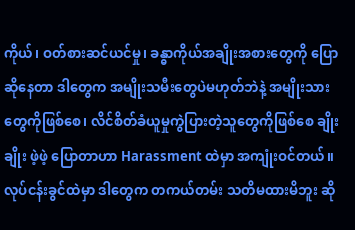ကိုယ်၊ ဝတ်စားဆင်ယင်မှု၊ ခန္ဓာကိုယ်အချိုးအစားတွေကို ပြောဆိုနေတာ ဒါတွေက အမျိုးသမီးတွေပဲမဟုတ်ဘဲနဲ့ အမျိုးသားတွေကိုဖြစ်စေ၊ လိင်စိတ်ခံယူမှုကွဲပြားတဲ့သူတွေကိုဖြစ်စေ ချိုးချိုး ဖဲ့ဖဲ့ ပြောတာဟာ Harassment ထဲမှာ အကျုံးဝင်တယ်။ လုပ်ငန်းခွင်ထဲမှာ ဒါတွေက တကယ်တမ်း သတိမထားမိဘူး ဆို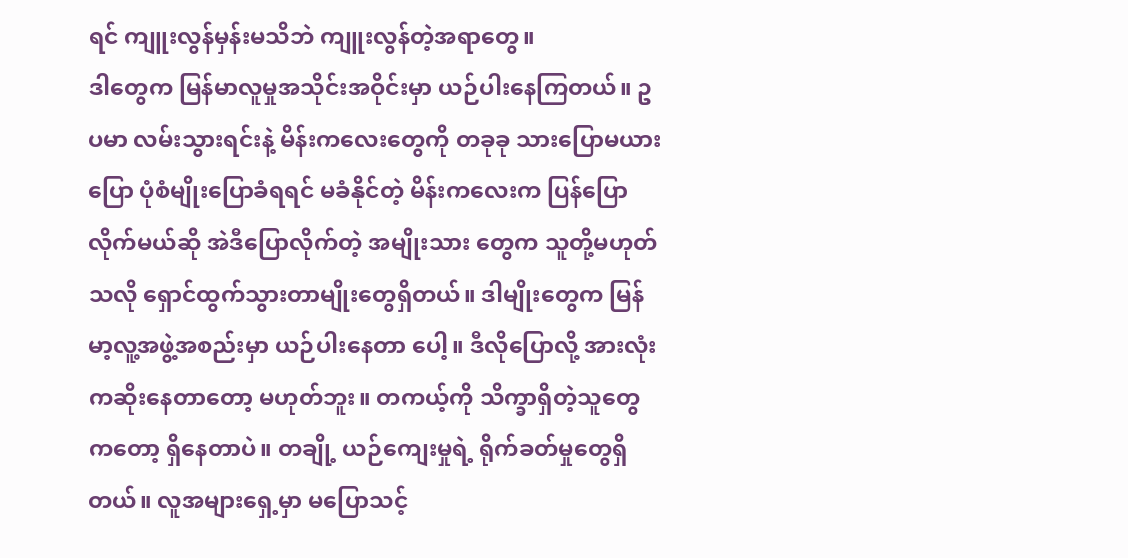ရင် ကျူးလွန်မှန်းမသိဘဲ ကျူးလွန်တဲ့အရာတွေ။
ဒါတွေက မြန်မာလူမှုအသိုင်းအဝိုင်းမှာ ယဉ်ပါးနေကြတယ်။ ဥပမာ လမ်းသွားရင်းနဲ့ မိန်းကလေးတွေကို တခုခု သားပြောမယားပြော ပုံစံမျိုးပြောခံရရင် မခံနိုင်တဲ့ မိန်းကလေးက ပြန်ပြောလိုက်မယ်ဆို အဲဒီပြောလိုက်တဲ့ အမျိုးသား တွေက သူတို့မဟုတ်သလို ရှောင်ထွက်သွားတာမျိုးတွေရှိတယ်။ ဒါမျိုးတွေက မြန်မာ့လူ့အဖွဲ့အစည်းမှာ ယဉ်ပါးနေတာ ပေါ့။ ဒီလိုပြောလို့ အားလုံးကဆိုးနေတာတော့ မဟုတ်ဘူး။ တကယ့်ကို သိက္ခာရှိတဲ့သူတွေကတော့ ရှိနေတာပဲ။ တချို့ ယဉ်ကျေးမှုရဲ့ ရိုက်ခတ်မှုတွေရှိတယ်။ လူအများရှေ့မှာ မပြောသင့်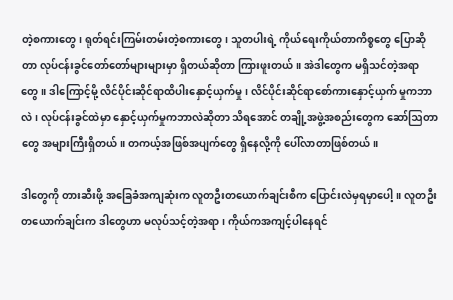တဲ့စကားတွေ၊ ရုတ်ရင်းကြမ်းတမ်းတဲ့စကားတွေ၊ သူတပါးရဲ့ ကိုယ်ရေးကိုယ်တာကိစ္စတွေ ပြောဆိုတာ လုပ်ငန်းခွင်တော်တော်များများမှာ ရှိတယ်ဆိုတာ ကြားဖူးတယ်။ အဲဒါတွေက မရှိသင်တဲ့အရာတွေ။ ဒါကြောင့်မို့ လိင်ပိုင်းဆိုင်ရာထိပါးနှောင့်ယှက်မှု၊ လိင်ပိုင်းဆိုင်ရာစော်ကားနှောင့်ယှက် မှုကဘာလဲ၊ လုပ်ငန်းခွင်ထဲမှာ နှောင့်ယှက်မှုကဘာလဲဆိုတာ သိရအောင် တချို့အဖွဲ့အစည်းတွေက ဆော်ဩတာတွေ အများကြီးရှိတယ်။ တကယ့်အဖြစ်အပျက်တွေ ရှိနေလို့ကို ပေါ်လာတာဖြစ်တယ်။

ဒါတွေကို တားဆီးဖို့ အခြေခံအကျဆုံးက လူတဦးတယောက်ချင်းစီက ပြောင်းလဲမှရမှာပေါ့။ လူတဦးတယောက်ချင်းက ဒါတွေဟာ မလုပ်သင့်တဲ့အရာ၊ ကိုယ်ကအကျင့်ပါနေရင်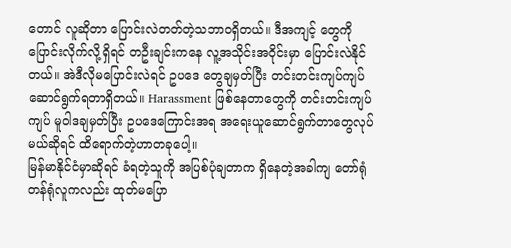တောင် လူဆိုတာ ပြောင်းလဲတတ်တဲ့သဘာဝရှိတယ်။ ဒီအကျင့် တွေကို ပြောင်းလိုက်လို့ရှိရင် တဦးချင်းကနေ လူ့အသိုင်းအဝိုင်းမှာ ပြောင်းလဲနိုင်တယ်။ အဲဒီလိုမပြောင်းလဲရင် ဥပဒေ တွေချမှတ်ပြီး တင်းတင်းကျပ်ကျပ် ဆောင်ရွက်ရတာရှိတယ်။ Harassment ဖြစ်နေတာတွေကို တင်းတင်းကျပ်ကျပ် မူဝါဒချမှတ်ပြီး ဥပဒေကြောင်းအရ အရေးယူဆောင်ရွက်တာတွေလုပ်မယ်ဆိုရင် ထိရောက်တဲ့ဟာတခုပေါ့။
မြန်မာနိုင်ငံမှာဆိုရင် ခံရတဲ့သူကို အပြစ်ပုံချတာက ရှိနေတဲ့အခါကျ တော်ရုံတန်ရုံလူကလည်း ထုတ်မပြော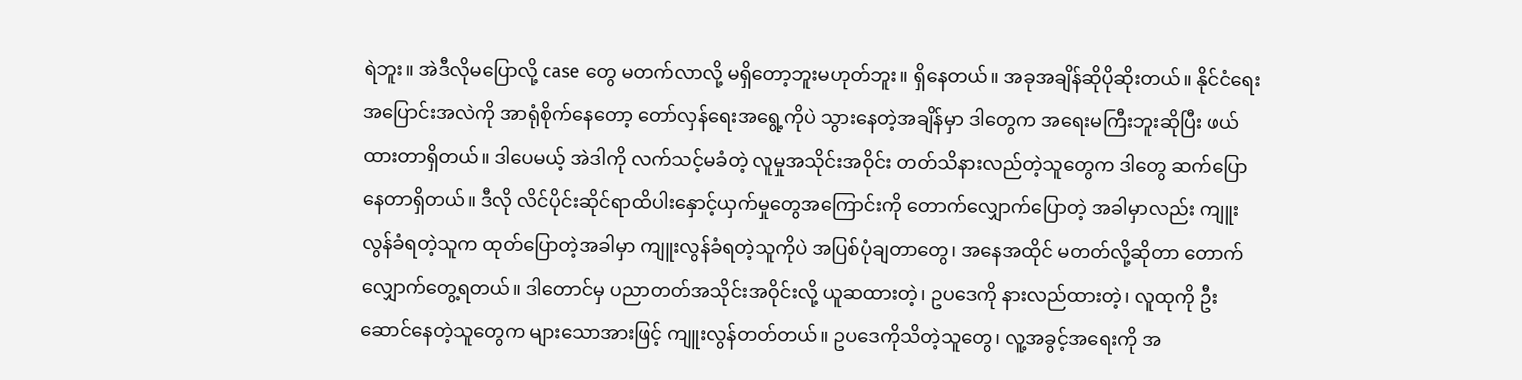ရဲဘူး။ အဲဒီလိုမပြောလို့ case တွေ မတက်လာလို့ မရှိတော့ဘူးမဟုတ်ဘူး။ ရှိနေတယ်။ အခုအချိန်ဆိုပိုဆိုးတယ်။ နိုင်ငံရေး အပြောင်းအလဲကို အာရုံစိုက်နေတော့ တော်လှန်ရေးအရွေ့ကိုပဲ သွားနေတဲ့အချိန်မှာ ဒါတွေက အရေးမကြီးဘူးဆိုပြီး ဖယ်ထားတာရှိတယ်။ ဒါပေမယ့် အဲဒါကို လက်သင့်မခံတဲ့ လူမှုအသိုင်းအဝိုင်း တတ်သိနားလည်တဲ့သူတွေက ဒါတွေ ဆက်ပြောနေတာရှိတယ်။ ဒီလို လိင်ပိုင်းဆိုင်ရာထိပါးနှောင့်ယှက်မှုတွေအကြောင်းကို တောက်လျှောက်ပြောတဲ့ အခါမှာလည်း ကျူးလွန်ခံရတဲ့သူက ထုတ်ပြောတဲ့အခါမှာ ကျူးလွန်ခံရတဲ့သူကိုပဲ အပြစ်ပုံချတာတွေ၊ အနေအထိုင် မတတ်လို့ဆိုတာ တောက်လျှောက်တွေ့ရတယ်။ ဒါတောင်မှ ပညာတတ်အသိုင်းအဝိုင်းလို့ ယူဆထားတဲ့၊ ဥပဒေကို နားလည်ထားတဲ့၊ လူထုကို ဦးဆောင်နေတဲ့သူတွေက များသောအားဖြင့် ကျူးလွန်တတ်တယ်။ ဥပဒေကိုသိတဲ့သူတွေ၊ လူ့အခွင့်အရေးကို အ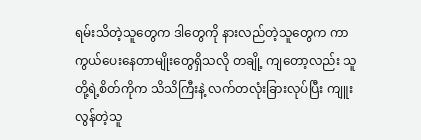ရမ်းသိတဲ့သူတွေက ဒါတွေကို နားလည်တဲ့သူတွေက ကာကွယ်ပေးနေတာမျိုးတွေရှိသလို တချို့ ကျတော့လည်း သူတို့ရဲ့စိတ်ကိုက သိသိကြီးနဲ့ လက်တလုံးခြားလုပ်ပြီး ကျူးလွန်တဲ့သူ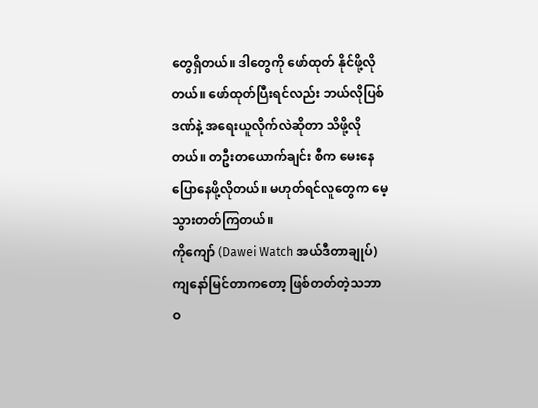တွေရှိတယ်။ ဒါတွေကို ဖော်ထုတ် နိုင်ဖို့လိုတယ်။ ဖော်ထုတ်ပြီးရင်လည်း ဘယ်လိုပြစ်ဒဏ်နဲ့ အရေးယူလိုက်လဲဆိုတာ သိဖို့လိုတယ်။ တဦးတယောက်ချင်း စီက မေးနေပြောနေဖို့လိုတယ်။ မဟုတ်ရင်လူတွေက မေ့သွားတတ်ကြတယ်။
ကိုကျော် (Dawei Watch အယ်ဒီတာချုပ်)
ကျနော်မြင်တာကတော့ ဖြစ်တတ်တဲ့သဘာဝ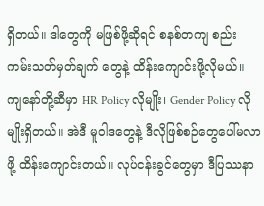ရှိတယ်။ ဒါတွေကို မဖြစ်ဖို့ဆိုရင် စနစ်တကျ စည်းကမ်းသတ်မှတ်ချက် တွေနဲ့ ထိန်းကျောင်းဖို့လိုမယ်။ ကျနော်တို့ဆီမှာ HR Policy လိုမျိုး၊ Gender Policy လိုမျိုးရှိတယ်။ အဲဒီ မူဝါဒတွေနဲ့ ဒီလိုဖြစ်စဉ်တွေပေါ်မလာဖို့ ထိန်းကျောင်းတယ်။ လုပ်ငန်းခွင်တွေမှာ ဒီပြဿနာ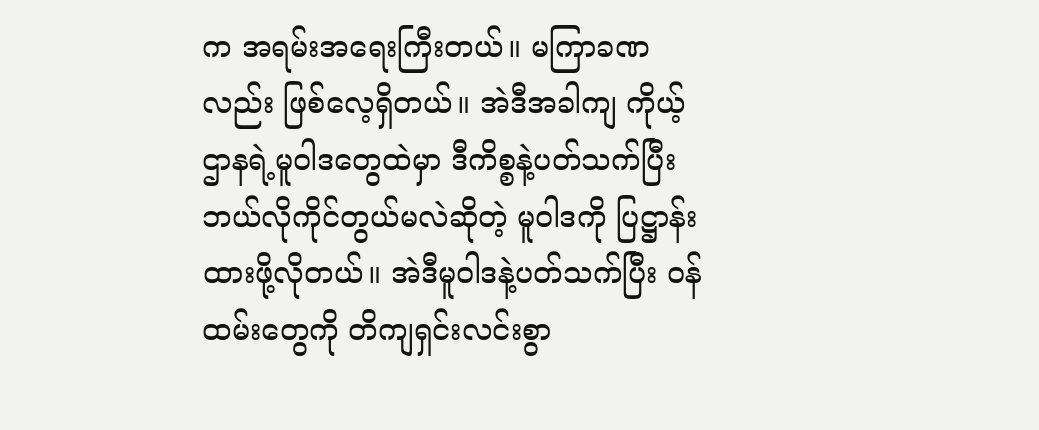က အရမ်းအရေးကြီးတယ်။ မကြာခဏ လည်း ဖြစ်လေ့ရှိတယ်။ အဲဒီအခါကျ ကိုယ့်ဌာနရဲ့မူဝါဒတွေထဲမှာ ဒီကိစ္စနဲ့ပတ်သက်ပြီး ဘယ်လိုကိုင်တွယ်မလဲဆိုတဲ့ မူဝါဒကို ပြဋ္ဌာန်းထားဖို့လိုတယ်။ အဲဒီမူဝါဒနဲ့ပတ်သက်ပြီး ဝန်ထမ်းတွေကို တိကျရှင်းလင်းစွာ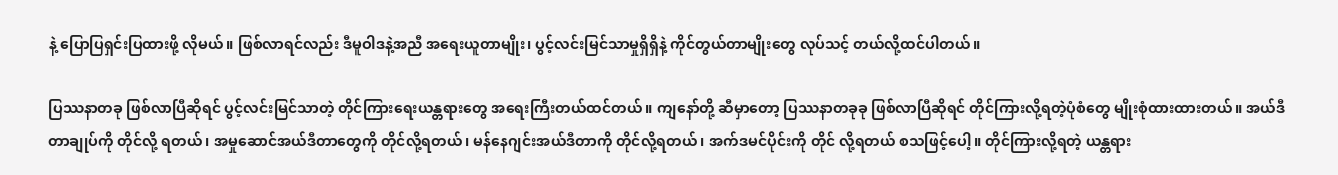နဲ့ ပြောပြရှင်းပြထားဖို့ လိုမယ်။ ဖြစ်လာရင်လည်း ဒီမူဝါဒနဲ့အညီ အရေးယူတာမျိုး၊ ပွင့်လင်းမြင်သာမှုရှိရှိနဲ့ ကိုင်တွယ်တာမျိုးတွေ လုပ်သင့် တယ်လို့ထင်ပါတယ်။

ပြဿနာတခု ဖြစ်လာပြီဆိုရင် ပွင့်လင်းမြင်သာတဲ့ တိုင်ကြားရေးယန္တရားတွေ အရေးကြီးတယ်ထင်တယ်။ ကျနော်တို့ ဆီမှာတော့ ပြဿနာတခုခု ဖြစ်လာပြီဆိုရင် တိုင်ကြားလို့ရတဲ့ပုံစံတွေ မျိုးစုံထားထားတယ်။ အယ်ဒီတာချုပ်ကို တိုင်လို့ ရတယ်၊ အမှုဆောင်အယ်ဒီတာတွေကို တိုင်လို့ရတယ်၊ မန်နေဂျင်းအယ်ဒီတာကို တိုင်လို့ရတယ်၊ အက်ဒမင်ပိုင်းကို တိုင် လို့ရတယ် စသဖြင့်ပေါ့။ တိုင်ကြားလို့ရတဲ့ ယန္တရား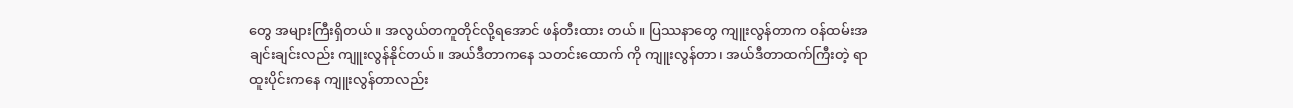တွေ အများကြီးရှိတယ်။ အလွယ်တကူတိုင်လို့ရအောင် ဖန်တီးထား တယ်။ ပြဿနာတွေ ကျူးလွန်တာက ဝန်ထမ်းအချင်းချင်းလည်း ကျူးလွန်နိုင်တယ်။ အယ်ဒီတာကနေ သတင်းထောက် ကို ကျူးလွန်တာ၊ အယ်ဒီတာထက်ကြီးတဲ့ ရာထူးပိုင်းကနေ ကျူးလွန်တာလည်း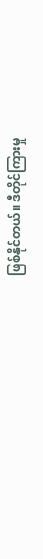ဖြစ်နိုင်တယ်။ ဒီတိုင်ကြားမှု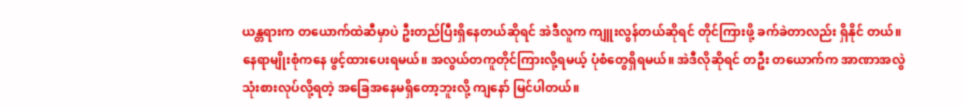ယန္တရားက တယောက်ထဲဆီမှာပဲ ဦးတည်ပြီးရှိနေတယ်ဆိုရင် အဲဒီလူက ကျူးလွန်တယ်ဆိုရင် တိုင်ကြားဖို့ ခက်ခဲတာလည်း ရှိနိုင် တယ်။ နေရာမျိုးစုံကနေ ဖွင့်ထားပေးရမယ်။ အလွယ်တကူတိုင်ကြားလို့ရမယ့် ပုံစံတွေရှိရမယ်။ အဲဒီလိုဆိုရင် တဦး တယောက်က အာဏာအလွဲသုံးစားလုပ်လို့ရတဲ့ အခြေအနေမရှိတော့ဘူးလို့ ကျနော် မြင်ပါတယ်။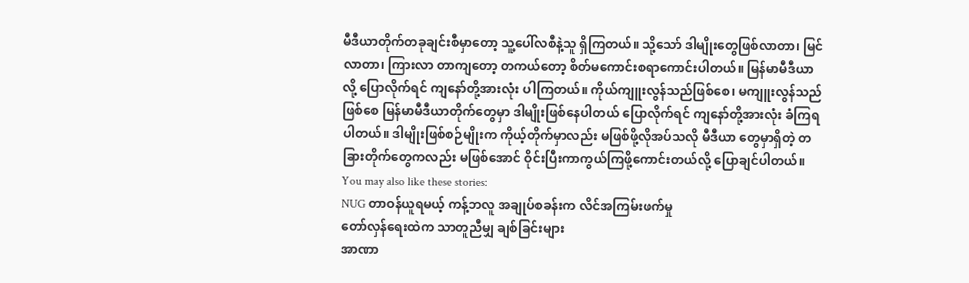မီဒီယာတိုက်တခုချင်းစီမှာတော့ သူ့ပေါ်လစီနဲ့သူ ရှိကြတယ်။ သို့သော် ဒါမျိုးတွေဖြစ်လာတာ၊ မြင်လာတာ၊ ကြားလာ တာကျတော့ တကယ်တော့ စိတ်မကောင်းစရာကောင်းပါတယ်။ မြန်မာမီဒီယာလို့ ပြောလိုက်ရင် ကျနော်တို့အားလုံး ပါကြတယ်။ ကိုယ်ကျူးလွန်သည်ဖြစ်စေ၊ မကျူးလွန်သည်ဖြစ်စေ မြန်မာမီဒီယာတိုက်တွေမှာ ဒါမျိုးဖြစ်နေပါတယ် ပြောလိုက်ရင် ကျနော်တို့အားလုံး ခံကြရပါတယ်။ ဒါမျိုးဖြစ်စဉ်မျိုးက ကိုယ့်တိုက်မှာလည်း မဖြစ်ဖို့လိုအပ်သလို မီဒီယာ တွေမှာရှိတဲ့ တခြားတိုက်တွေကလည်း မဖြစ်အောင် ဝိုင်းပြီးကာကွယ်ကြဖို့ကောင်းတယ်လို့ ပြောချင်ပါတယ်။
You may also like these stories:
NUG တာဝန်ယူရမယ့် ကန့်ဘလူ အချုပ်စခန်းက လိင်အကြမ်းဖက်မှု
တော်လှန်ရေးထဲက သာတူညီမျှ ချစ်ခြင်းများ
အာဏာ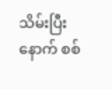သိမ်းပြီးနောက် စစ်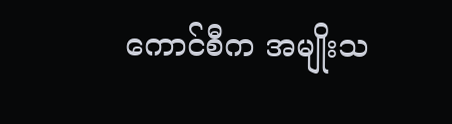ကောင်စီက အမျိုးသ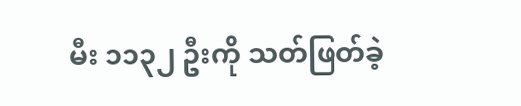မီး ၁၁၃၂ ဦးကို သတ်ဖြတ်ခဲ့